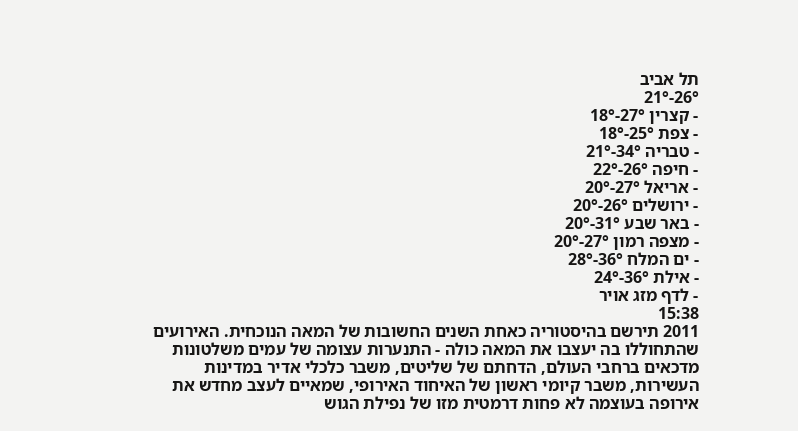תל אביב
26°-21°
- קצרין 27°-18°
- צפת 25°-18°
- טבריה 34°-21°
- חיפה 26°-22°
- אריאל 27°-20°
- ירושלים 26°-20°
- באר שבע 31°-20°
- מצפה רמון 27°-20°
- ים המלח 36°-28°
- אילת 36°-24°
- לדף מזג אויר
15:38
2011 תירשם בהיסטוריה כאחת השנים החשובות של המאה הנוכחית. האירועים שהתחוללו בה יעצבו את המאה כולה - התנערות עצומה של עמים משלטונות מדכאים ברחבי העולם, הדחתם של שליטים, משבר כלכלי אדיר במדינות העשירות, משבר קיומי ראשון של האיחוד האירופי, שמאיים לעצב מחדש את אירופה בעוצמה לא פחות דרמטית מזו של נפילת הגוש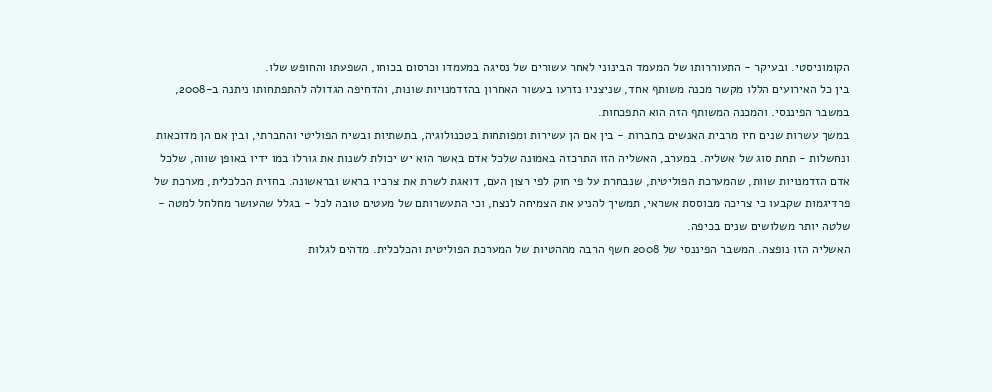הקומוניסטי. ובעיקר - התעוררותו של המעמד הבינוני לאחר עשורים של נסיגה במעמדו וכרסום בכוחו, השפעתו והחופש שלו.
בין כל האירועים הללו מקשר מכנה משותף אחד, שניצניו נזרעו בעשור האחרון בהזדמנויות שונות, והדחיפה הגדולה להתפתחותו ניתנה ב-2008, במשבר הפיננסי. והמכנה המשותף הזה הוא התפכחות.
במשך עשרות שנים חיו מרבית האנשים בחברות - בין אם הן עשירות ומפותחות בטכנולוגיה, בתשתיות ובשיח הפוליטי והחברתי, ובין אם הן מדוכאות ונחשלות - תחת סוג של אשליה. במערב, האשליה הזו התרכזה באמונה שלכל אדם באשר הוא יש יכולת לשנות את גורלו במו ידיו באופן שווה, שלכל אדם הזדמנויות שוות, שהמערכת הפוליטית, שנבחרת על פי חוק לפי רצון העם, דואגת לשרת את צרכיו בראש ובראשונה. בחזית הכלכלית, מערכת של פרדיגמות שקבעו כי צריכה מבוססת אשראי, תמשיך להניע את הצמיחה לנצח, וכי התעשרותם של מעטים טובה לכל - בגלל שהעושר מחלחל למטה - שלטה יותר משלושים שנים בכיפה.
האשליה הזו נופצה. המשבר הפיננסי של 2008 חשף הרבה מההטיות של המערכת הפוליטית והכלכלית. מדהים לגלות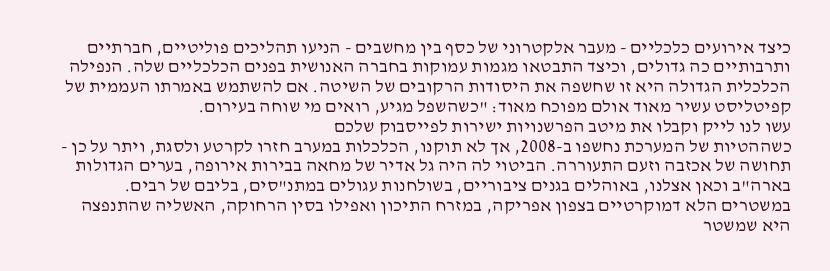כיצד אירועים כלכליים - מעבר אלקטרוני של כסף בין מחשבים - הניעו תהליכים פוליטיים, חברתיים ותרבותיים כה גדולים, וכיצד התבטאו מגמות עמוקות בחברה האנושית בפנים הכלכליים שלה. הנפילה הכלכלית הגדולה היא זו שחשפה את היסודות הרקובים של השיטה. אם להשתמש באמרתו העממית של קפיטליסט עשיר מאוד אולם מפוכח מאוד: "כשהשפל מגיע, רואים מי שוחה בעירום.
עשו לנו לייק וקבלו את מיטב הפרשנויות ישירות לפייסבוק שלכם
כשההטיות של המערכת נחשפו ב-2008, אך לא תוקנו, הכלכלות במערב חזרו לקרטע ולסגת, ויתר על כן - תחושה של אכזבה וזעם התעוררה. הביטוי לה היה גל אדיר של מחאה בבירות אירופה, בערים הגדולות בארה"ב וכאן אצלנו, באוהלים בגנים ציבוריים, בשולחנות עגולים במתנ"סים, בליבם של רבים.
במשטרים הלא דמוקרטיים בצפון אפריקה, במזרח התיכון ואפילו בסין הרחוקה, האשליה שהתנפצה היא שמשטר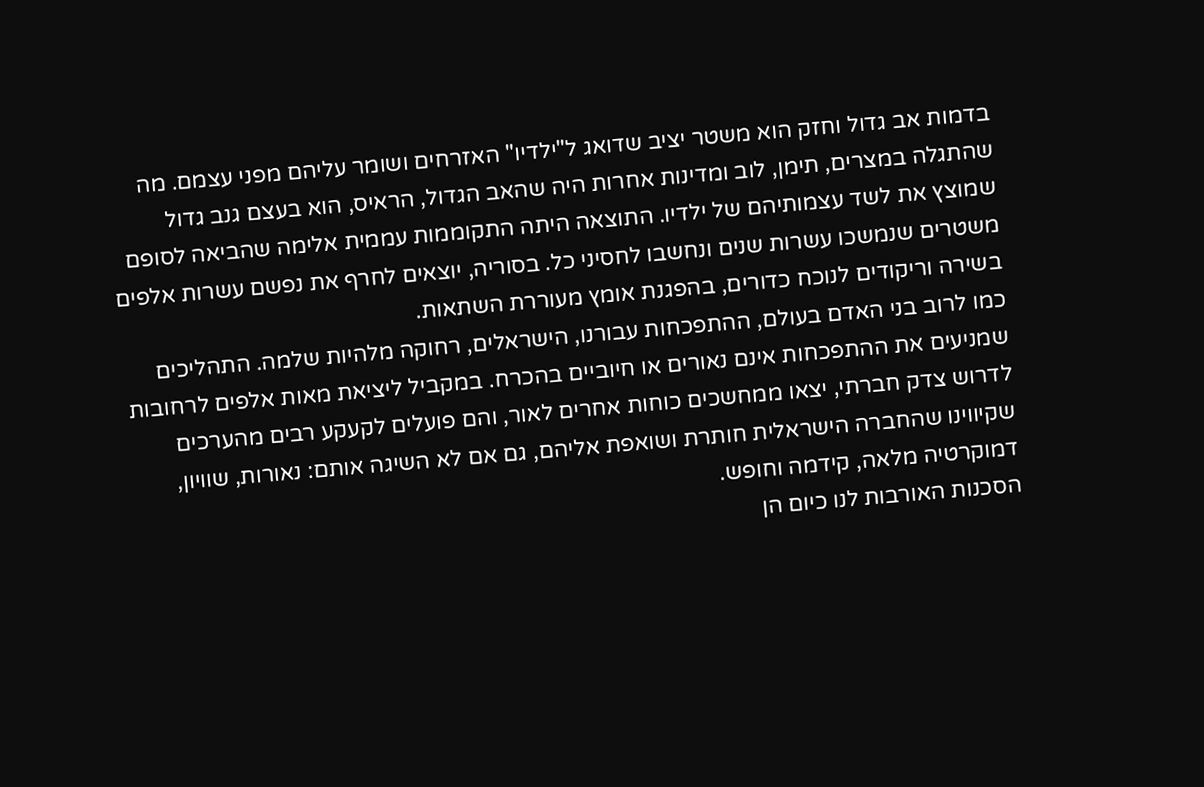בדמות אב גדול וחזק הוא משטר יציב שדואג ל"ילדיו" האזרחים ושומר עליהם מפני עצמם. מה שהתגלה במצרים, תימן, לוב ומדינות אחרות היה שהאב הגדול, הראיס, הוא בעצם גנב גדול שמוצץ את לשד עצמותיהם של ילדיו. התוצאה היתה התקוממות עממית אלימה שהביאה לסופם משטרים שנמשכו עשרות שנים ונחשבו לחסיני כל. בסוריה, יוצאים לחרף את נפשם עשרות אלפים בשירה וריקודים לנוכח כדורים, בהפגנת אומץ מעוררת השתאות.
כמו לרוב בני האדם בעולם, ההתפכחות עבורנו, הישראלים, רחוקה מלהיות שלמה. התהליכים שמניעים את ההתפכחות אינם נאורים או חיוביים בהכרח. במקביל ליציאת מאות אלפים לרחובות לדרוש צדק חברתי, יצאו ממחשכים כוחות אחרים לאור, והם פועלים לקעקע רבים מהערכים שקיווינו שהחברה הישראלית חותרת ושואפת אליהם, גם אם לא השיגה אותם: נאורות, שוויון, דמוקרטיה מלאה, קידמה וחופש.
הסכנות האורבות לנו כיום הן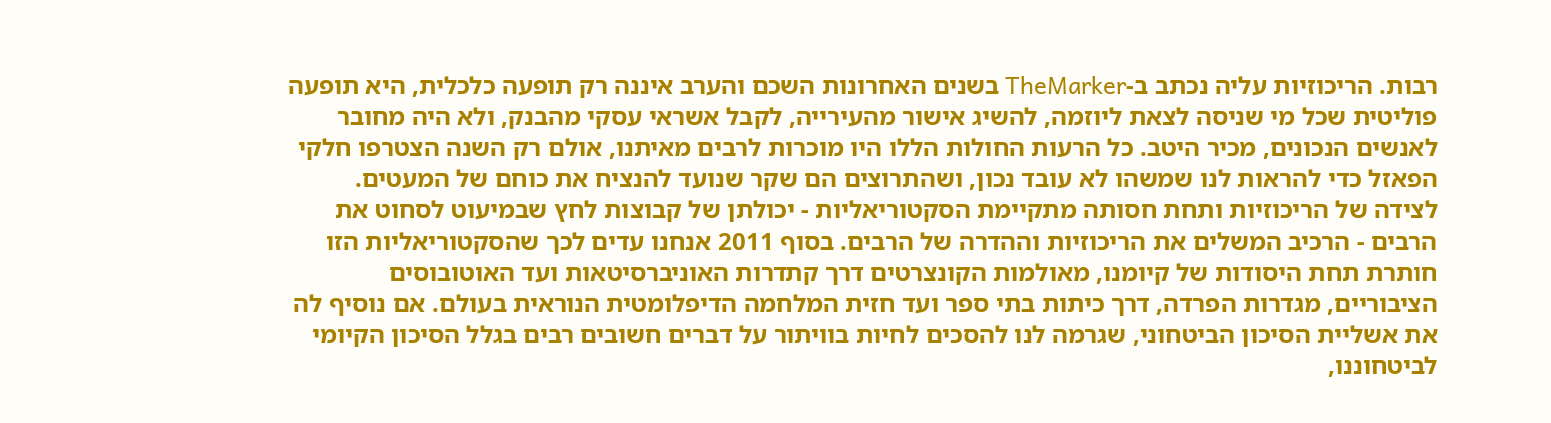רבות. הריכוזיות עליה נכתב ב-TheMarker בשנים האחרונות השכם והערב איננה רק תופעה כלכלית, היא תופעה פוליטית שכל מי שניסה לצאת ליוזמה, להשיג אישור מהעירייה, לקבל אשראי עסקי מהבנק, ולא היה מחובר לאנשים הנכונים, מכיר היטב. כל הרעות החולות הללו היו מוכרות לרבים מאיתנו, אולם רק השנה הצטרפו חלקי הפאזל כדי להראות לנו שמשהו לא עובד נכון, ושהתרוצים הם שקר שנועד להנציח את כוחם של המעטים.
לצידה של הריכוזיות ותחת חסותה מתקיימת הסקטוריאליות - יכולתן של קבוצות לחץ שבמיעוט לסחוט את הרבים - הרכיב המשלים את הריכוזיות וההדרה של הרבים. בסוף 2011 אנחנו עדים לכך שהסקטוריאליות הזו חותרת תחת היסודות של קיומנו, מאולמות הקונצרטים דרך קתדרות האוניברסיטאות ועד האוטובוסים הציבוריים, מגדרות הפרדה, דרך כיתות בתי ספר ועד חזית המלחמה הדיפלומטית הנוראית בעולם. אם נוסיף לה את אשליית הסיכון הביטחוני, שגרמה לנו להסכים לחיות בוויתור על דברים חשובים רבים בגלל הסיכון הקיומי לביטחוננו,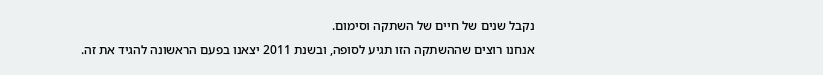נקבל שנים של חיים של השתקה וסימום.
אנחנו רוצים שההשתקה הזו תגיע לסופה, ובשנת 2011 יצאנו בפעם הראשונה להגיד את זה.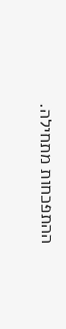ההתפכחות מתחילה.